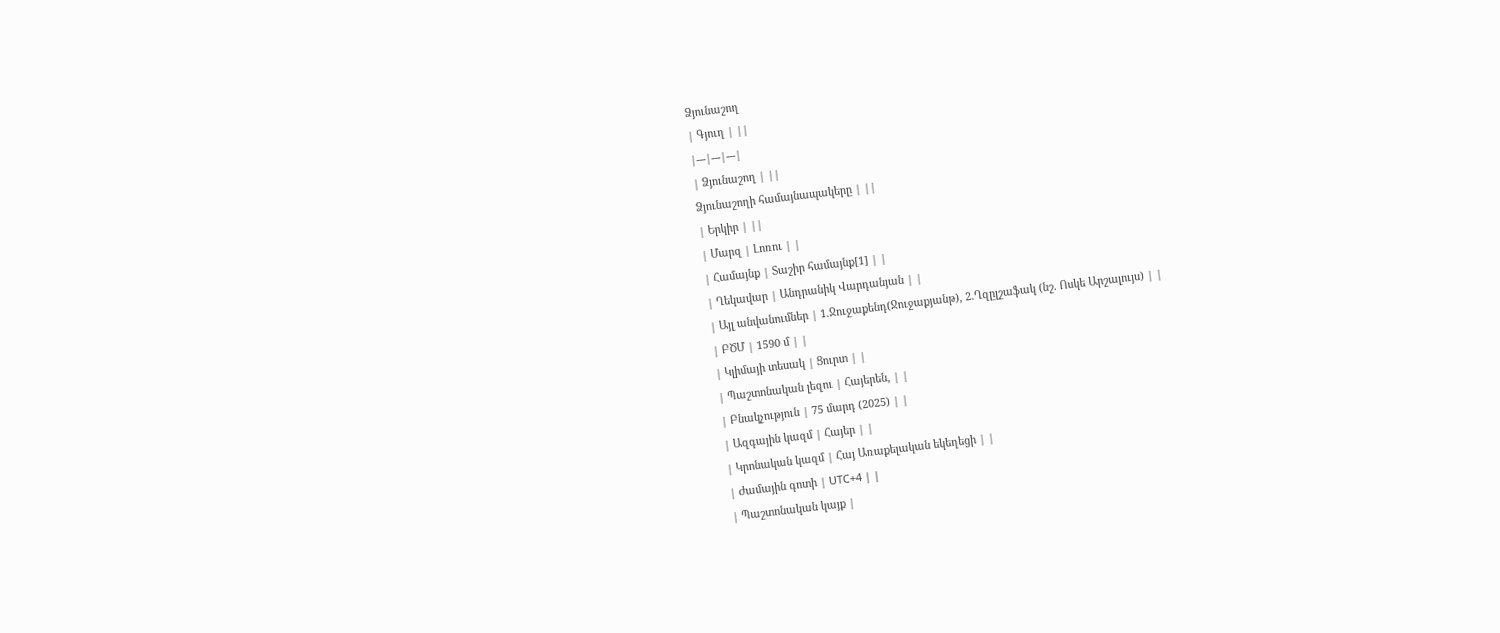Ձյունաշող
| Գյուղ | ||
|---|---|---|
| Ձյունաշող | ||
Ձյունաշողի համայնապակերը | ||
| Երկիր | ||
| Մարզ | Լոռու | |
| Համայնք | Տաշիր համայնք[1] | |
| Ղեկավար | Անդրանիկ Վարդանյան | |
| Այլ անվանումներ | 1.Ջուջաքենդ(Ջուջաքյանթ), 2.Ղզըլշաֆակ (նշ. Ոսկե Արշալույս) | |
| ԲԾՄ | 1590 մ | |
| Կլիմայի տեսակ | Ցուրտ | |
| Պաշտոնական լեզու | Հայերեն, | |
| Բնակչություն | 75 մարդ (2025) | |
| Ազգային կազմ | Հայեր | |
| Կրոնական կազմ | Հայ Առաքելական եկեղեցի | |
| Ժամային գոտի | UTC+4 | |
| Պաշտոնական կայք |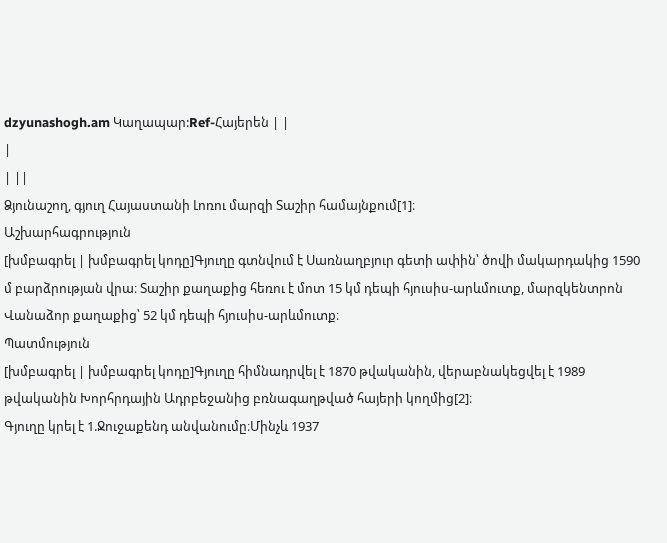dzyunashogh.am Կաղապար:Ref-Հայերեն | |
|
| ||
Ձյունաշող, գյուղ Հայաստանի Լոռու մարզի Տաշիր համայնքում[1]։
Աշխարհագրություն
[խմբագրել | խմբագրել կոդը]Գյուղը գտնվում է Սառնաղբյուր գետի ափին՝ ծովի մակարդակից 1590 մ բարձրության վրա։ Տաշիր քաղաքից հեռու է մոտ 15 կմ դեպի հյուսիս-արևմուտք, մարզկենտրոն Վանաձոր քաղաքից՝ 52 կմ դեպի հյուսիս-արևմուտք։
Պատմություն
[խմբագրել | խմբագրել կոդը]Գյուղը հիմնադրվել է 1870 թվականին, վերաբնակեցվել է 1989 թվականին Խորհրդային Ադրբեջանից բռնագաղթված հայերի կողմից[2]։
Գյուղը կրել է 1.Ջուջաքենդ անվանումը։Մինչև 1937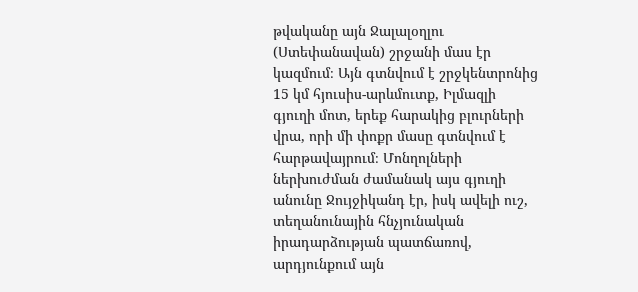թվականը այն Ջալալօղլու (Ստեփանավան) շրջանի մաս էր կազմում։ Այն գտնվում է շրջկենտրոնից 15 կմ հյուսիս-արևմուտք, Իլմազլի գյուղի մոտ, երեք հարակից բլուրների վրա, որի մի փոքր մասը գտնվում է հարթավայրում։ Մոնղոլների ներխուժման ժամանակ այս գյուղի անունը Ջույջիկանդ էր, իսկ ավելի ուշ, տեղանունային հնչյունական իրադարձության պատճառով, արդյունքում այն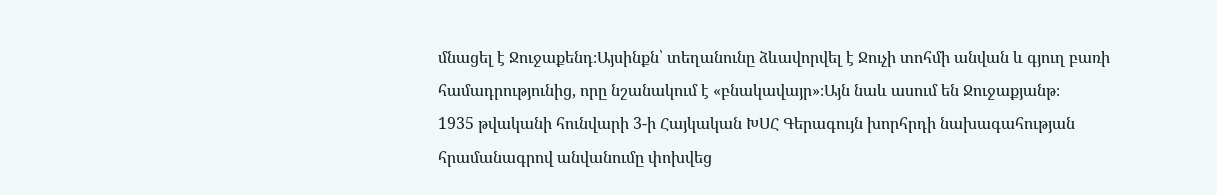մնացել է Ջուջաքենդ։Այսինքն՝ տեղանունը ձևավորվել է Ջուչի տոհմի անվան և գյուղ բառի համադրությունից, որը նշանակում է «բնակավայր»։Այն նաև ասում են Ջուջաքյանթ։
1935 թվականի հունվարի 3-ի Հայկական ԽՍՀ Գերագույն խորհրդի նախագահության հրամանագրով անվանումը փոխվեց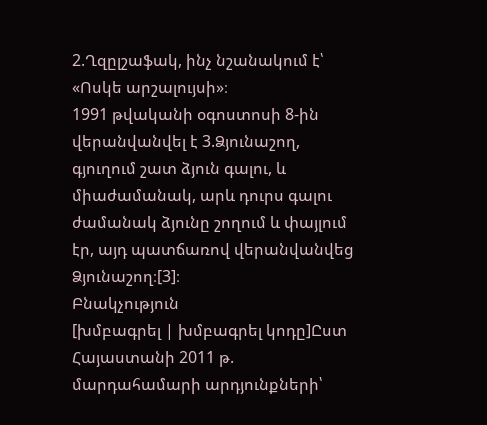2.Ղզըլշաֆակ, ինչ նշանակում է՝ «Ոսկե արշալույսի»։
1991 թվականի օգոստոսի 8-ին վերանվանվել է 3.Ձյունաշող, գյուղում շատ ձյուն գալու, և միաժամանակ, արև դուրս գալու ժամանակ ձյունը շողում և փայլում էր, այդ պատճառով վերանվանվեց Ձյունաշող։[3]։
Բնակչություն
[խմբագրել | խմբագրել կոդը]Ըստ Հայաստանի 2011 թ. մարդահամարի արդյունքների՝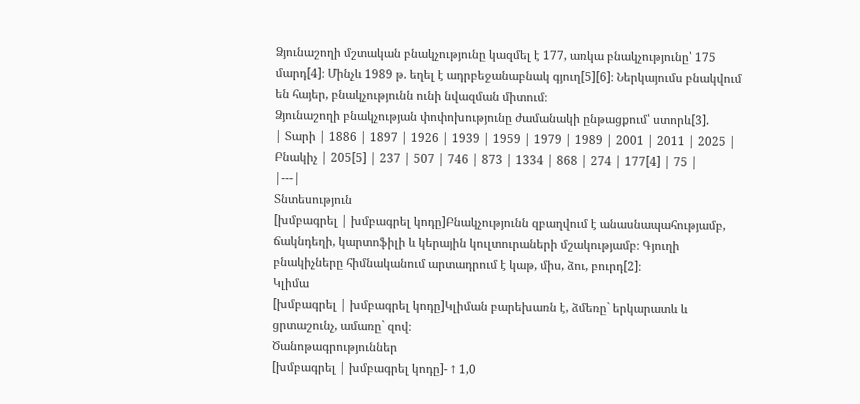Ձյունաշողի մշտական բնակչությունը կազմել է 177, առկա բնակչությունը՝ 175 մարդ[4]։ Մինչև 1989 թ. եղել է ադրբեջանաբնակ գյուղ[5][6]։ Ներկայումս բնակվում են հայեր, բնակչությունն ունի նվազման միտում։
Ձյունաշողի բնակչության փոփոխությունը ժամանակի ընթացքում՝ ստորև[3].
| Տարի | 1886 | 1897 | 1926 | 1939 | 1959 | 1979 | 1989 | 2001 | 2011 | 2025 | Բնակիչ | 205[5] | 237 | 507 | 746 | 873 | 1334 | 868 | 274 | 177[4] | 75 |
|---|
Տնտեսություն
[խմբագրել | խմբագրել կոդը]Բնակչությունն զբաղվում է անասնապահությամբ, ճակնդեղի, կարտոֆիլի և կերային կուլտուրաների մշակությամբ։ Գյուղի բնակիչները հիմնականում արտադրում է կաթ, միս, ձու, բուրդ[2]։
Կլիմա
[խմբագրել | խմբագրել կոդը]Կլիման բարեխառն է, ձմեռը` երկարատև և ցրտաշունչ, ամառը` զով։
Ծանոթագրություններ
[խմբագրել | խմբագրել կոդը]- ↑ 1,0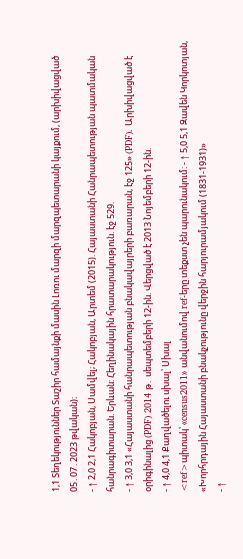1,1 Տեղեկություններ Տաշիր համայնքի մասին Լոռու մարզի մարզպետարանի կայքում, (արխիվացված 05․07․2023 թվական)։
- ↑ 2,0 2,1 Հակոբյան, Սամվել; Հակոբյան, Արտեմ (2015). Հայաստանի Հանրապետության պատմական հանրագիտարան. Երևան: Հեղինակային հրատարակություն. էջ 529.
- ↑ 3,0 3,1 «Հայաստանի հանրապետության բնակավայրերի բառարան, էջ 125» (PDF). Արխիվացված է օրիգինալից (PDF) 2014 թ․ սեպտեմբերի 12-ին. Վերցված է 2013 Նոյեմբերի 12-ին.
- ↑ 4,0 4,1 Քաղվածելու սխալ՝ Սխալ
<ref>պիտակ՝ «census2011» անվանումով ref-երը տեքստ չեն պարունակում: - ↑ 5,0 5,1 Զավեն Կորկոտյան, «Խորհրդային Հայաստանի բնակչությունը վերջին հարյուրամյակում (1831-1931)»
- ↑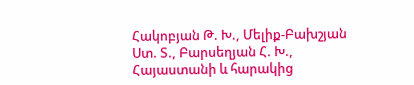Հակոբյան Թ. Խ., Մելիք-Բախշյան Ստ. Տ., Բարսեղյան Հ. Խ., Հայաստանի և հարակից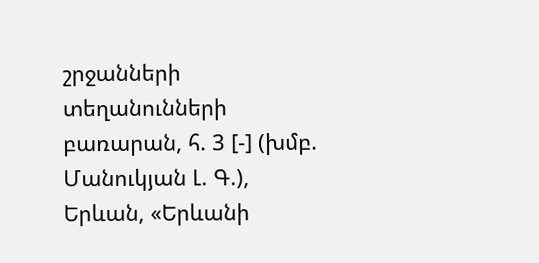շրջանների տեղանունների բառարան, հ. 3 [-] (խմբ. Մանուկյան Լ. Գ.), Երևան, «Երևանի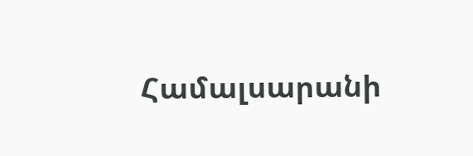Համալսարանի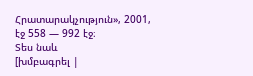Հրատարակչություն», 2001, էջ 558 — 992 էջ։
Տես նաև
[խմբագրել |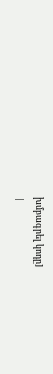խմբագրել կոդը]
|